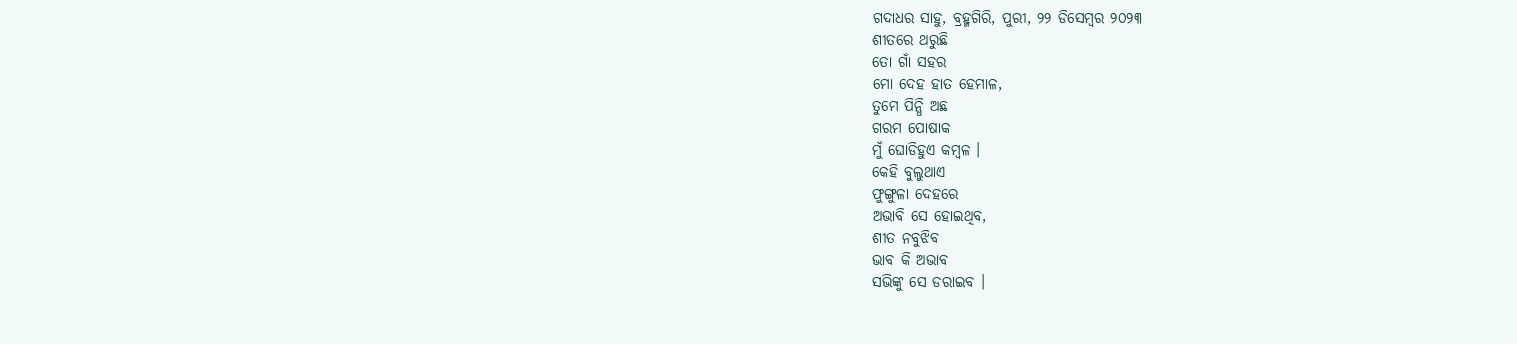ଗଦାଧର ସାହୁ, ବ୍ରହ୍ମଗିରି, ପୁରୀ, ୨୨ ଡିସେମ୍ବର ୨୦୨୩
ଶୀତରେ ଥରୁଛି
ତୋ ଗାଁ ସହର
ମୋ ଦେହ ହାତ ହେମାଳ,
ତୁମେ ପିନ୍ଧି ଅଛ
ଗରମ ପୋଷାକ
ମୁଁ ଘୋଡିହୁଏ କମ୍ବଳ ।
କେହି ବୁଲୁଥାଏ
ଫୁଙ୍ଗୁଳା ଦେହରେ
ଅଭାବି ସେ ହୋଇଥିବ,
ଶୀତ ନବୁଝିବ
ଭାବ କି ଅଭାବ
ସଭିଙ୍କୁ ସେ ଡରାଇବ ।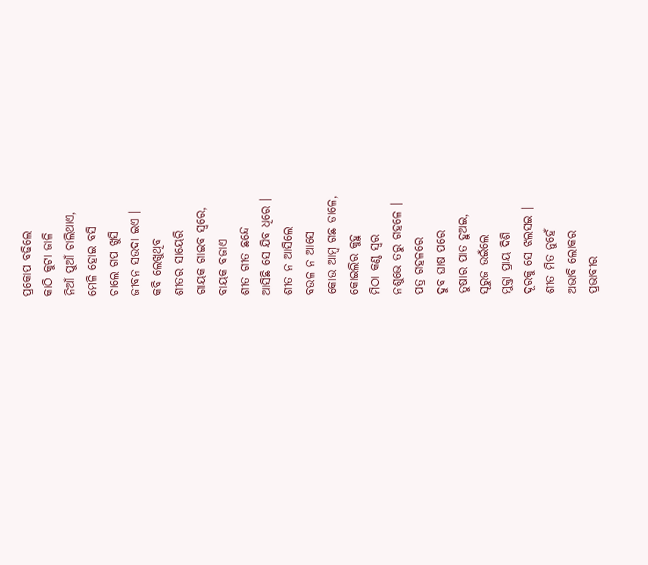ପ୍ରକୋପ ବଢିଲେ
କାଠି କୁଟା ଜାଳି
ନିଆଁ ପୁଆଁ ଚାଲିଥାଏ,
ମେଳି ହୋଇ ବସି
ଚାଲେ ଗପ ଖୁସି
ଜୀବନ ସଉଦା ଇଏ ।
କବି ଲେଖୁଥିବ
ଶୀତର ସାୟେରି
ଗାୟକ ଗାଇବ ସ୍ବରେ,
ବାୟକ ବଜାଏ
ଶୀତ ଗୀତ ଛନ୍ଦେ
ଆସିଛି ସେ ଯିବ ଧିରେ ।
ଶୀତ ନ ଆସିଲେ
ବଉଳ ନ ଆସେ
କୋଉ ଆମ୍ବ ଗଛ ଡାଳେ,
କୋଇଲିର କୁହୁ
ମିଠା କଣ୍ଠ ସ୍ବର
ନଶୁଭେ ତରୁ ଗହଳେ ।
ପତ୍ର ଗହଳରେ
ଦୁବ ଘାଷ ପରେ
ତୁଷାର ପାତ ହୁଅଇ,
ସୂରୁଜ ଉଇଁଲେ
ମୁକ୍ତା ପ୍ରାୟ ଦିଶି
ଦୂରକୁ ସେ ଝଲସଇ ।
ଶୀତ ମିତ ନୁହେଁ
ଅଭାବି ଲୋକର
ପ୍ରଭାବୀର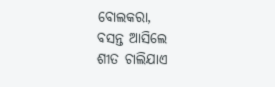ବୋଲକରା,
ବସନ୍ତ ଆସିଲେ
ଶୀତ ଚାଲିଯାଏ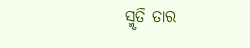ସ୍ମୃତି ତାର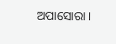ଅପାସୋରା ।